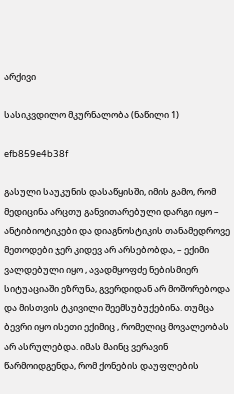არქივი

სასიკვდილო მკურნალობა (ნაწილი 1)

efb859e4b38f

გასული საუკუნის დასაწყისში, იმის გამო, რომ მედიცინა არცთუ განვითარებული დარგი იყო – ანტიბიოტიკები და დიაგნოსტიკის თანამედროვე მეთოდები ჯერ კიდევ არ არსებობდა, – ექიმი ვალდებული იყო , ავადმყოფძე ნებისმიერ სიტუაციაში ეზრუნა, გვერდიდან არ მოშორებოდა და მისთვის ტკივილი შეემსუბუქებინა. თუმცა ბევრი იყო ისეთი ექიმიც , რომელიც მოვალეობას არ ასრულებდა. იმას მაინც ვერავინ წარმოიდგენდა, რომ ქონების დაუფლების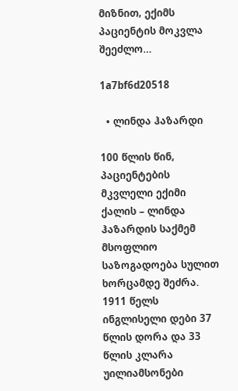მიზნით, ექიმს პაციენტის მოკვლა შეეძლო…

1a7bf6d20518

  • ლინდა ჰაზარდი

100 წლის წინ, პაციენტების მკვლელი ექიმი ქალის – ლინდა ჰაზარდის საქმემ მსოფლიო საზოგადოება სულით ხორცამდე შეძრა.
1911 წელს ინგლისელი დები 37 წლის დორა და 33 წლის კლარა უილიამსონები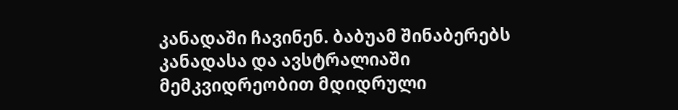კანადაში ჩავინენ. ბაბუამ შინაბერებს კანადასა და ავსტრალიაში მემკვიდრეობით მდიდრული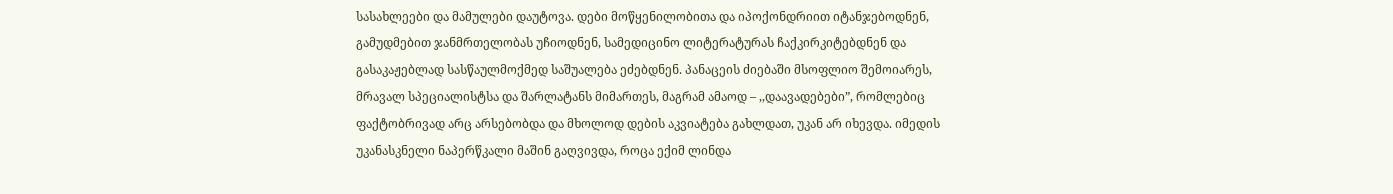სასახლეები და მამულები დაუტოვა. დები მოწყენილობითა და იპოქონდრიით იტანჯებოდნენ, გამუდმებით ჯანმრთელობას უჩიოდნენ, სამედიცინო ლიტერატურას ჩაქკირკიტებდნენ და გასაკაჟებლად სასწაულმოქმედ საშუალება ეძებდნენ. პანაცეის ძიებაში მსოფლიო შემოიარეს, მრავალ სპეციალისტსა და შარლატანს მიმართეს, მაგრამ ამაოდ – ,,დაავადებები”, რომლებიც ფაქტობრივად არც არსებობდა და მხოლოდ დების აკვიატება გახლდათ, უკან არ იხევდა. იმედის უკანასკნელი ნაპერწკალი მაშინ გაღვივდა, როცა ექიმ ლინდა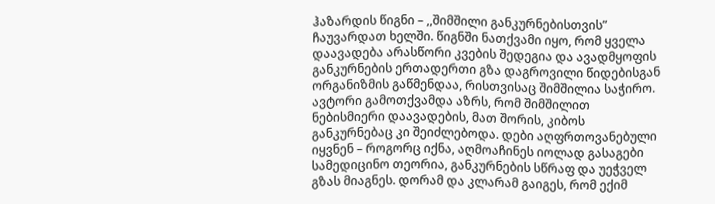ჰაზარდის წიგნი – ,,შიმშილი განკურნებისთვის” ჩაუვარდათ ხელში. წიგნში ნათქვამი იყო, რომ ყველა დაავადება არასწორი კვების შედეგია და ავადმყოფის განკურნების ერთადერთი გზა დაგროვილი წიდებისგან ორგანიზმის გაწმენდაა, რისთვისაც შიმშილია საჭირო. ავტორი გამოთქვამდა აზრს, რომ შიმშილით ნებისმიერი დაავადების, მათ შორის, კიბოს განკურნებაც კი შეიძლებოდა. დები აღფრთოვანებული იყვნენ – როგორც იქნა, აღმოაჩინეს იოლად გასაგები სამედიცინო თეორია, განკურნების სწრაფ და უეჭველ გზას მიაგნეს. დორამ და კლარამ გაიგეს, რომ ექიმ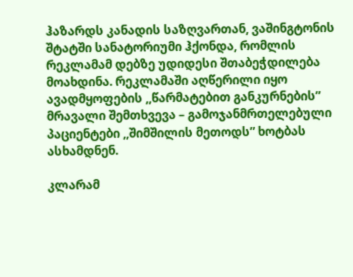ჰაზარდს კანადის საზღვართან, ვაშინგტონის შტატში სანატორიუმი ჰქონდა, რომლის რეკლამამ დებზე უდიდესი შთაბეჭდილება მოახდინა. რეკლამაში აღწერილი იყო ავადმყოფების ,,წარმატებით განკურნების” მრავალი შემთხვევა – გამოჯანმრთელებული პაციენტები ,,შიმშილის მეთოდს” ხოტბას ასხამდნენ.

კლარამ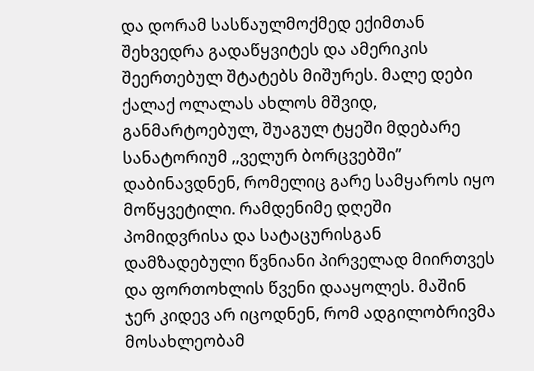და დორამ სასწაულმოქმედ ექიმთან შეხვედრა გადაწყვიტეს და ამერიკის შეერთებულ შტატებს მიშურეს. მალე დები ქალაქ ოლალას ახლოს მშვიდ, განმარტოებულ, შუაგულ ტყეში მდებარე სანატორიუმ ,,ველურ ბორცვებში” დაბინავდნენ, რომელიც გარე სამყაროს იყო მოწყვეტილი. რამდენიმე დღეში პომიდვრისა და სატაცურისგან დამზადებული წვნიანი პირველად მიირთვეს და ფორთოხლის წვენი დააყოლეს. მაშინ ჯერ კიდევ არ იცოდნენ, რომ ადგილობრივმა მოსახლეობამ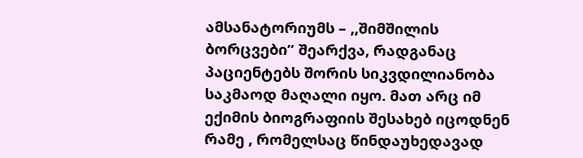ამსანატორიუმს – ,,შიმშილის ბორცვები” შეარქვა, რადგანაც პაციენტებს შორის სიკვდილიანობა საკმაოდ მაღალი იყო. მათ არც იმ ექიმის ბიოგრაფიის შესახებ იცოდნენ რამე , რომელსაც წინდაუხედავად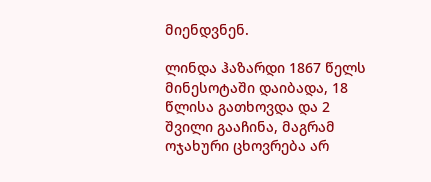მიენდვნენ.

ლინდა ჰაზარდი 1867 წელს მინესოტაში დაიბადა, 18 წლისა გათხოვდა და 2 შვილი გააჩინა, მაგრამ ოჯახური ცხოვრება არ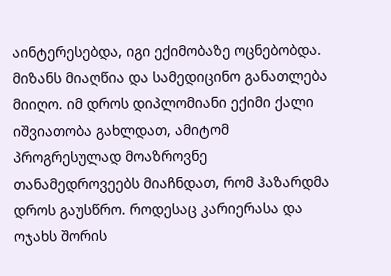აინტერესებდა, იგი ექიმობაზე ოცნებობდა. მიზანს მიაღწია და სამედიცინო განათლება მიიღო. იმ დროს დიპლომიანი ექიმი ქალი იშვიათობა გახლდათ, ამიტომ პროგრესულად მოაზროვნე თანამედროვეებს მიაჩნდათ, რომ ჰაზარდმა დროს გაუსწრო. როდესაც კარიერასა და ოჯახს შორის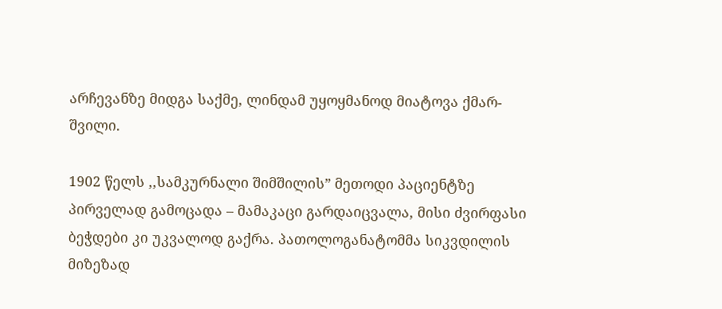არჩევანზე მიდგა საქმე, ლინდამ უყოყმანოდ მიატოვა ქმარ-შვილი.

1902 წელს ,,სამკურნალი შიმშილის” მეთოდი პაციენტზე პირველად გამოცადა – მამაკაცი გარდაიცვალა, მისი ძვირფასი ბეჭდები კი უკვალოდ გაქრა. პათოლოგანატომმა სიკვდილის მიზეზად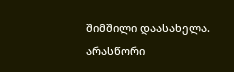შიმშილი დაასახელა. არასწორი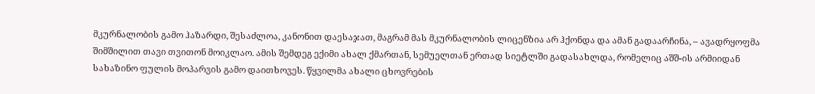მკურნალობის გამო ჰაზარდი, შესაძლოა, კანონით დაესაჯათ, მაგრამ მას მკურნალობის ლიცენზია არ ჰქონდა და ამან გადაარჩინა, – ავადრყოფმა შიმშილით თავი თვითონ მოიკლაო. ამის შემდეგ ექიმი ახალ ქმართან, სემუელთან ერთად სიეტლში გადასახლდა, რომელიც აშშ-ის არმიიდან სახაზინო ფულის მოპარვის გამო დაითხოვეს. წყვილმა ახალი ცხოვრების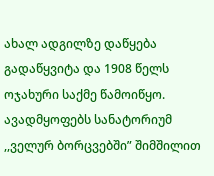ახალ ადგილზე დაწყება გადაწყვიტა და 1908 წელს ოჯახური საქმე წამოიწყო. ავადმყოფებს სანატორიუმ ,,ველურ ბორცვებში” შიმშილით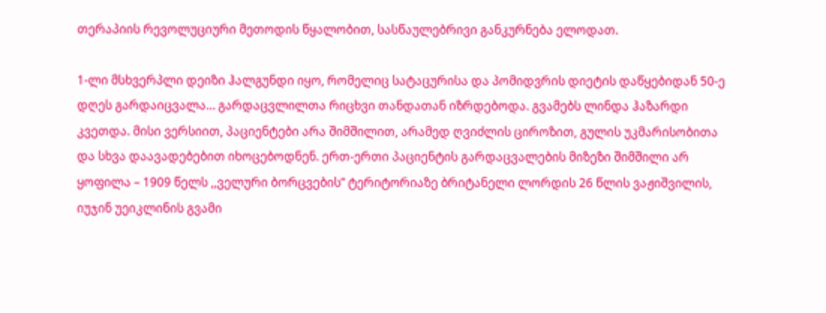თერაპიის რევოლუციური მეთოდის წყალობით, სასწაულებრივი განკურნება ელოდათ.

1-ლი მსხვერპლი დეიზი ჰალგუნდი იყო, რომელიც სატაცურისა და პომიდვრის დიეტის დაწყებიდან 50-ე დღეს გარდაიცვალა… გარდაცვლილთა რიცხვი თანდათან იზრდებოდა. გვამებს ლინდა ჰაზარდი კვეთდა. მისი ვერსიით, პაციენტები არა შიმშილით, არამედ ღვიძლის ციროზით, გულის უკმარისობითა და სხვა დაავადებებით იხოცებოდნენ. ერთ-ერთი პაციენტის გარდაცვალების მიზეზი შიმშილი არ ყოფილა – 1909 წელს ,,ველური ბორცვების” ტერიტორიაზე ბრიტანელი ლორდის 26 წლის ვაჟიშვილის, იუჯინ უეიკლინის გვამი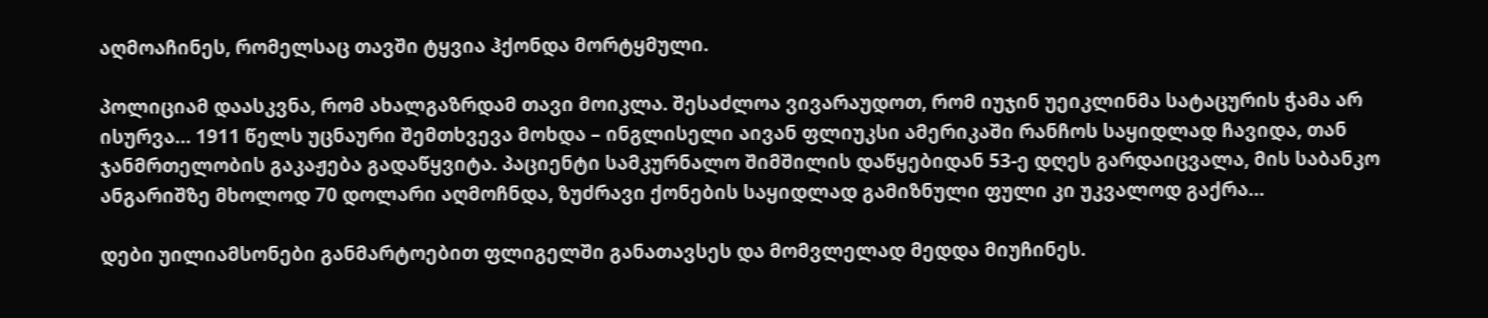აღმოაჩინეს, რომელსაც თავში ტყვია ჰქონდა მორტყმული.

პოლიციამ დაასკვნა, რომ ახალგაზრდამ თავი მოიკლა. შესაძლოა ვივარაუდოთ, რომ იუჯინ უეიკლინმა სატაცურის ჭამა არ ისურვა… 1911 წელს უცნაური შემთხვევა მოხდა – ინგლისელი აივან ფლიუკსი ამერიკაში რანჩოს საყიდლად ჩავიდა, თან ჯანმრთელობის გაკაჟება გადაწყვიტა. პაციენტი სამკურნალო შიმშილის დაწყებიდან 53-ე დღეს გარდაიცვალა, მის საბანკო ანგარიშზე მხოლოდ 70 დოლარი აღმოჩნდა, ზუძრავი ქონების საყიდლად გამიზნული ფული კი უკვალოდ გაქრა…

დები უილიამსონები განმარტოებით ფლიგელში განათავსეს და მომვლელად მედდა მიუჩინეს.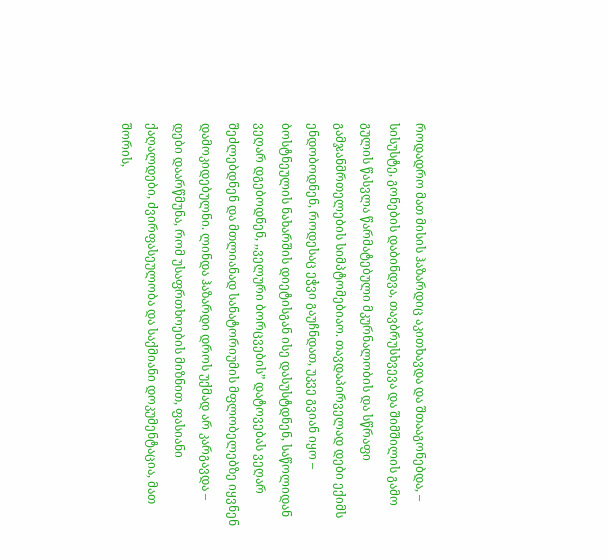როდადრო მათ მისის ჰაზარდიც აკითხავდა და შთააგონებდა, – სისუსტე, გონების დაბინდვა, თავბრუსხვევა და შიმშილის გამო გულის წასვლა წარმატებული მკურნალობის და სწრაფი გამჯანმრთელების სიმპტომებიაო. თავდაპირველად დები ექიმს ენდობოდნენ, როდესაც ეჭვი გაუჩნდათ, უკვე გვიან იყო – ბოსტნეულის ნახარშის დიეტისგან ისე დასუსტდნენ, საწოლიდან ვეღარ დგებოდნენ, ,,ველური ბორცვების” დატოვებას ვეღარ შეძლებდნენ და მთლიანად სანატორიუმის მფლობელებზე იყვნენ დამოკიდებულნი. ლინდა ჰაზარდი დროს უქმად არ კარგავდა – დები დაარწმუნა, რომ უსაფრთხოების მიზნით, ფასიანი ქაღალდები, ძვირფასეულობა და საქმიანი დოკუმენტაცია, მათ შორის,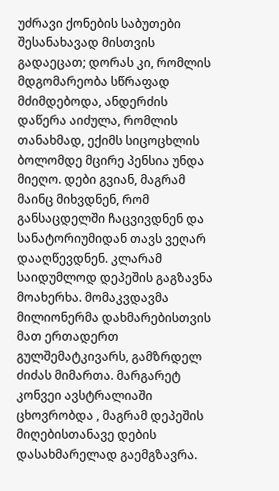უძრავი ქონების საბუთები შესანახავად მისთვის გადაეცათ; დორას კი, რომლის მდგომარეობა სწრაფად მძიმდებოდა, ანდერძის დაწერა აიძულა, რომლის თანახმად, ექიმს სიცოცხლის ბოლომდე მცირე პენსია უნდა მიეღო. დები გვიან, მაგრამ მაინც მიხვდნენ, რომ განსაცდელში ჩაცვივდნენ და სანატორიუმიდან თავს ვეღარ დააღწევდნენ. კლარამ საიდუმლოდ დეპეშის გაგზავნა მოახერხა. მომაკვდავმა მილიონერმა დახმარებისთვის მათ ერთადერთ გულშემატკივარს, გამზრდელ ძიძას მიმართა. მარგარეტ კონვეი ავსტრალიაში ცხოვრობდა , მაგრამ დეპეშის მიღებისთანავე დების დასახმარელად გაემგზავრა.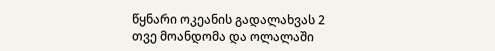წყნარი ოკეანის გადალახვას 2 თვე მოანდომა და ოლალაში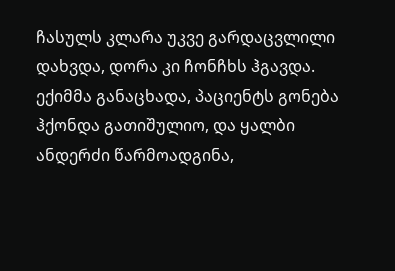ჩასულს კლარა უკვე გარდაცვლილი დახვდა, დორა კი ჩონჩხს ჰგავდა. ექიმმა განაცხადა, პაციენტს გონება ჰქონდა გათიშულიო, და ყალბი ანდერძი წარმოადგინა,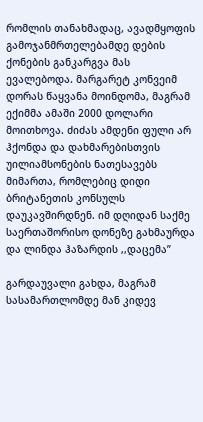რომლის თანახმადაც, ავადმყოფის გამოჯანმრთელებამდე დების ქონების განკარგვა მას ევალებოდა. მარგარეტ კონვეიმ დორას წაყვანა მოინდომა, მაგრამ ექიმმა ამაში 2000 დოლარი მოითხოვა. ძიძას ამდენი ფული არ ჰქონდა და დახმარებისთვის უილიამსონების ნათესავებს მიმართა, რომლებიც დიდი ბრიტანეთის კონსულს დაუკავშირდნენ. იმ დღიდან საქმე საერთაშორისო დონეზე გახმაურდა და ლინდა ჰაზარდის ,,დაცემა”

გარდაუვალი გახდა, მაგრამ სასამართლომდე მან კიდევ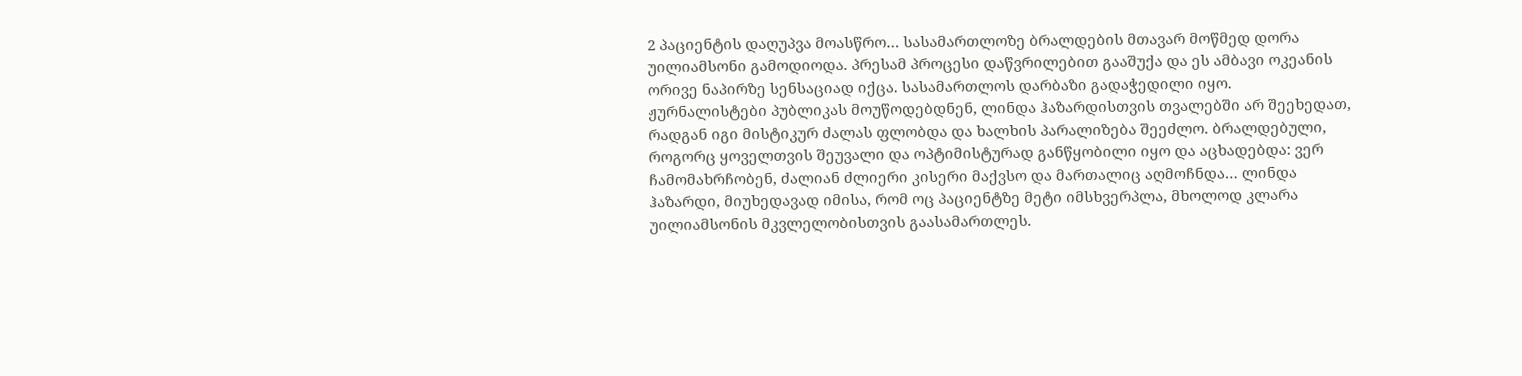2 პაციენტის დაღუპვა მოასწრო… სასამართლოზე ბრალდების მთავარ მოწმედ დორა უილიამსონი გამოდიოდა. პრესამ პროცესი დაწვრილებით გააშუქა და ეს ამბავი ოკეანის ორივე ნაპირზე სენსაციად იქცა. სასამართლოს დარბაზი გადაჭედილი იყო. ჟურნალისტები პუბლიკას მოუწოდებდნენ, ლინდა ჰაზარდისთვის თვალებში არ შეეხედათ, რადგან იგი მისტიკურ ძალას ფლობდა და ხალხის პარალიზება შეეძლო. ბრალდებული, როგორც ყოველთვის შეუვალი და ოპტიმისტურად განწყობილი იყო და აცხადებდა: ვერ ჩამომახრჩობენ, ძალიან ძლიერი კისერი მაქვსო და მართალიც აღმოჩნდა… ლინდა ჰაზარდი, მიუხედავად იმისა, რომ ოც პაციენტზე მეტი იმსხვერპლა, მხოლოდ კლარა უილიამსონის მკვლელობისთვის გაასამართლეს.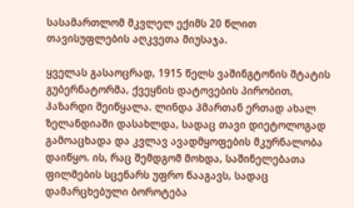სასამართლომ მკვლელ ექიმს 20 წლით თავისუფლების აღკვეთა მიუსაჯა.

ყველას გასაოცრად, 1915 წელს ვაშინგტონის შტატის გუბერნატორმა, ქვეყნის დატოვების პირობით, ჰაზარდი შეიწყალა. ლინდა ჰმართან ერთად ახალ ზელანდიაში დასახლდა, სადაც თავი დიეტოლოგად გამოაცხადა და კვლავ ავადმყოფების მკურნალობა დაიწყო. ის, რაც შემდგომ მოხდა, საშინელებათა ფილმების სცენარს უფრო წააგავს, სადაც დამარცხებული ბოროტება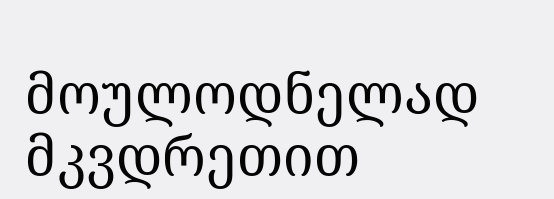მოულოდნელად მკვდრეთით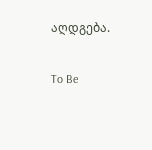აღდგება.

To Be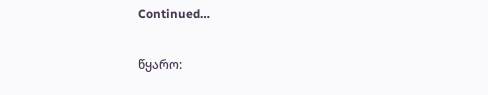Continued…

წყარო: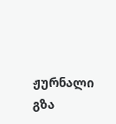ჟურნალი გზა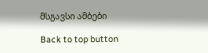მსგავსი ამბები

Back to top button